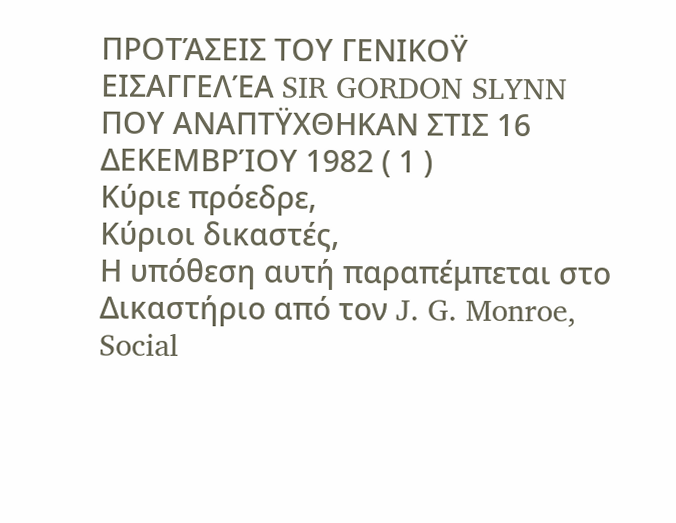ΠΡΟΤΆΣΕΙΣ ΤΟΥ ΓΕΝΙΚΟΫ ΕΙΣΑΓΓΕΛΈΑ SIR GORDON SLYNN
ΠΟΥ ΑΝΑΠΤΫΧΘΗΚΑΝ ΣΤΙΣ 16 ΔΕΚΕΜΒΡΊΟΥ 1982 ( 1 )
Κύριε πρόεδρε,
Κύριοι δικαστές,
Η υπόθεση αυτή παραπέμπεται στο Δικαστήριο από τον J. G. Monroe, Social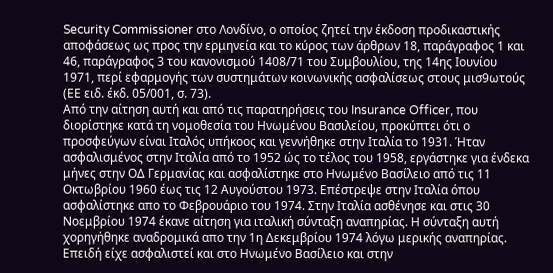Security Commissioner στο Λονδίνο, ο οποίος ζητεί την έκδοση προδικαστικής αποφάσεως ως προς την ερμηνεία και το κύρος των άρθρων 18, παράγραφος 1 και 46, παράγραφος 3 του κανονισμού 1408/71 του Συμβουλίου, της 14ης Ιουνίου 1971, περί εφαρμογής των συστημάτων κοινωνικής ασφαλίσεως στους μισ9ωτούς (ΕΕ ειδ. έκδ. 05/001, σ. 73).
Από την αίτηση αυτή και από τις παρατηρήσεις του Insurance Officer, που διορίστηκε κατά τη νομοθεσία του Ηνωμένου Βασιλείου, προκύπτει ότι ο προσφεύγων είναι Ιταλός υπήκοος και γεννήθηκε στην Ιταλία το 1931. Ήταν ασφαλισμένος στην Ιταλία από το 1952 ώς το τέλος του 1958, εργάστηκε για ένδεκα μήνες στην ΟΔ Γερμανίας και ασφαλίστηκε στο Ηνωμένο Βασίλειο από τις 11 Οκτωβρίου 1960 έως τις 12 Αυγούστου 1973. Επέστρεψε στην Ιταλία όπου ασφαλίστηκε απο το Φεβρουάριο του 1974. Στην Ιταλία ασθένησε και στις 30 Νοεμβρίου 1974 έκανε αίτηση για ιταλική σύνταξη αναπηρίας. Η σύνταξη αυτή χορηγήθηκε αναδρομικά απο την 1η Δεκεμβρίου 1974 λόγω μερικής αναπηρίας. Επειδή είχε ασφαλιστεί και στο Ηνωμένο Βασίλειο και στην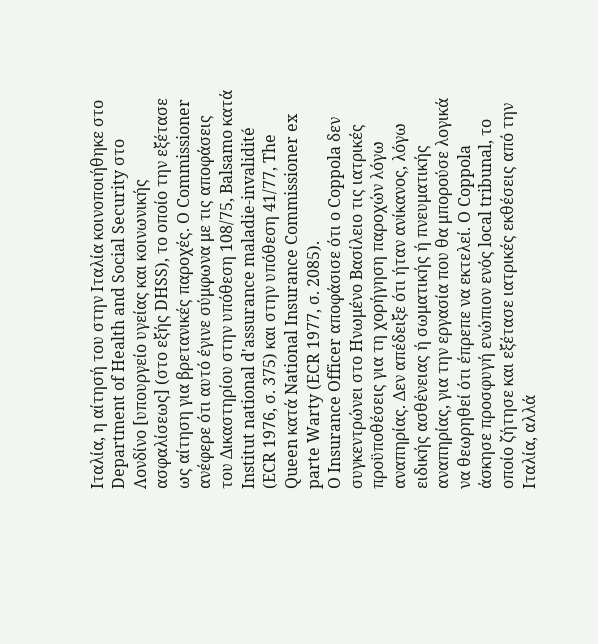Ιταλία, η αίτησή του στην Ιταλία κοινοποιήθηκε στο Department of Health and Social Security στο Λονδίνο [υπουργείο υγείας και κοινωνικής ασφαλίσεως] (στο εξής DHSS), το οποίο την εξέτασε ως αίτηση για βρετανικές παροχές. O Commissioner ανέφερε ότι αυτό έγινε σύμφωνα με τις αποφάσεις του Δικαστηρίου στην υπόθεση 108/75, Balsamo κατά Institut national d'assurance maladie-invalidité (ECR 1976, σ. 375) και στην υπόθεση 41/77, The Queen κατά National Insurance Commissioner ex parte Warty (ECR 1977, σ. 2085).
O Insurance Officer αποφάσισε ότι ο Coppola δεν συγκεντρώνει στο Ηνωμένο Βασίλειο τις ιατρικές προϋποθέσεις για τη χορήγηση παροχών λόγω αναπηρίας. Δεν απέδειξε ότι ήταν ανίκανος, λόγω ειδικής ασθένειας ή σωματικής ή πνευματικής αναπηρίας, για την εργασία που θα μπορούσε λογικά να θεωρηθεί ότι έπρεπε να εκτελεί. Ο Coppola άσκησε προσφυγή ενώπιον ενός local tribunal, το οποίο ζήτησε και εξέτασε ιατρικές εκθέσεις από την Ιταλία, αλλά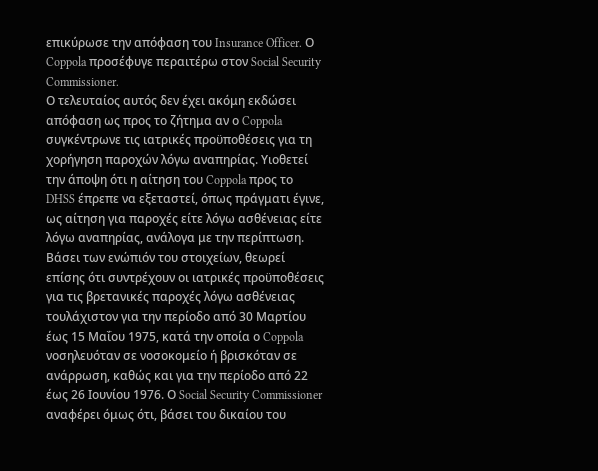επικύρωσε την απόφαση του Insurance Officer. Ο Coppola προσέφυγε περαιτέρω στον Social Security Commissioner.
Ο τελευταίος αυτός δεν έχει ακόμη εκδώσει απόφαση ως προς το ζήτημα αν ο Coppola συγκέντρωνε τις ιατρικές προϋποθέσεις για τη χορήγηση παροχών λόγω αναπηρίας. Υιοθετεί την άποψη ότι η αίτηση του Coppola προς το DHSS έπρεπε να εξεταστεί, όπως πράγματι έγινε, ως αίτηση για παροχές είτε λόγω ασθένειας είτε λόγω αναπηρίας, ανάλογα με την περίπτωση. Βάσει των ενώπιόν του στοιχείων, θεωρεί επίσης ότι συντρέχουν οι ιατρικές προϋποθέσεις για τις βρετανικές παροχές λόγω ασθένειας τουλάχιστον για την περίοδο από 30 Μαρτίου έως 15 Μαΐου 1975, κατά την οποία ο Coppola νοσηλευόταν σε νοσοκομείο ή βρισκόταν σε ανάρρωση, καθώς και για την περίοδο από 22 έως 26 Ιουνίου 1976. Ο Social Security Commissioner αναφέρει όμως ότι, βάσει του δικαίου του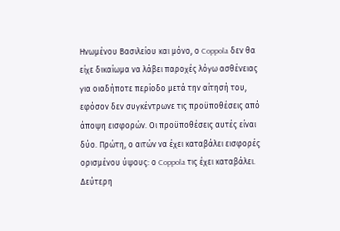Ηνωμένου Βασιλείου και μόνο, ο Coppola δεν θα είχε δικαίωμα να λάβει παροχές λόγω ασθένειας για οιαδήποτε περίοδο μετά την αίτησή του, εφόσον δεν συγκέντρωνε τις προϋποθέσεις από άποψη εισφορών. Οι προϋποθέσεις αυτές είναι δύο. Πρώτη, ο αιτών να έχει καταβάλει εισφορές ορισμένου ύψους: ο Coppola τις έχει καταβάλει. Δεύτερη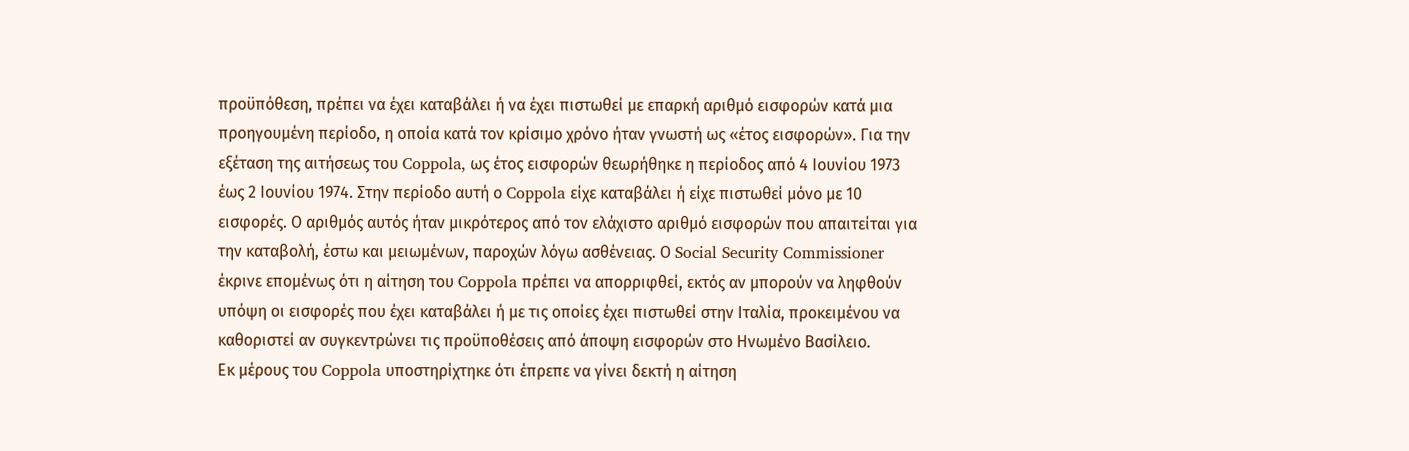προϋπόθεση, πρέπει να έχει καταβάλει ή να έχει πιστωθεί με επαρκή αριθμό εισφορών κατά μια προηγουμένη περίοδο, η οποία κατά τον κρίσιμο χρόνο ήταν γνωστή ως «έτος εισφορών». Για την εξέταση της αιτήσεως του Coppola, ως έτος εισφορών θεωρήθηκε η περίοδος από 4 Ιουνίου 1973 έως 2 Ιουνίου 1974. Στην περίοδο αυτή ο Coppola είχε καταβάλει ή είχε πιστωθεί μόνο με 10 εισφορές. Ο αριθμός αυτός ήταν μικρότερος από τον ελάχιστο αριθμό εισφορών που απαιτείται για την καταβολή, έστω και μειωμένων, παροχών λόγω ασθένειας. Ο Social Security Commissioner έκρινε επομένως ότι η αίτηση του Coppola πρέπει να απορριφθεί, εκτός αν μπορούν να ληφθούν υπόψη οι εισφορές που έχει καταβάλει ή με τις οποίες έχει πιστωθεί στην Ιταλία, προκειμένου να καθοριστεί αν συγκεντρώνει τις προϋποθέσεις από άποψη εισφορών στο Ηνωμένο Βασίλειο.
Εκ μέρους του Coppola υποστηρίχτηκε ότι έπρεπε να γίνει δεκτή η αίτηση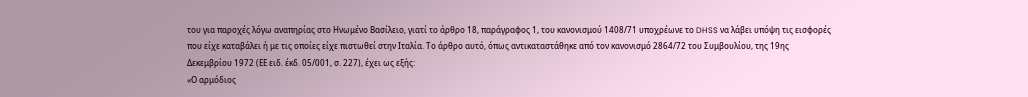του για παροχές λόγω αναπηρίας στο Ηνωμένο Βασίλειο, γιατί το άρθρο 18, παράγραφος 1, του κανονισμού 1408/71 υποχρέωνε το DHSS να λάβει υπόψη τις εισφορές που είχε καταβάλει ή με τις οποίες είχε πιστωθεί στην Ιταλία. Το άρθρο αυτό, όπως αντικαταστάθηκε από τον κανονισμό 2864/72 του Συμβουλίου, της 19ης Δεκεμβρίου 1972 (ΕΕ ειδ. έκδ. 05/001, σ. 227), έχει ως εξής:
«Ο αρμόδιος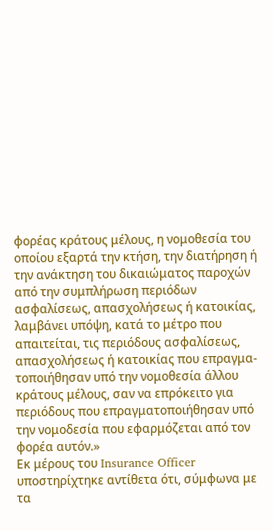φορέας κράτους μέλους, η νομοθεσία του οποίου εξαρτά την κτήση, την διατήρηση ή την ανάκτηση του δικαιώματος παροχών από την συμπλήρωση περιόδων ασφαλίσεως, απασχολήσεως ή κατοικίας, λαμβάνει υπόψη, κατά το μέτρο που απαιτείται, τις περιόδους ασφαλίσεως, απασχολήσεως ή κατοικίας που επραγμα-τοποιήθησαν υπό την νομοθεσία άλλου κράτους μέλους, σαν να επρόκειτο για περιόδους που επραγματοποιήθησαν υπό την νομοδεσία που εφαρμόζεται από τον φορέα αυτόν.»
Εκ μέρους του Insurance Officer υποστηρίχτηκε αντίθετα ότι, σύμφωνα με τα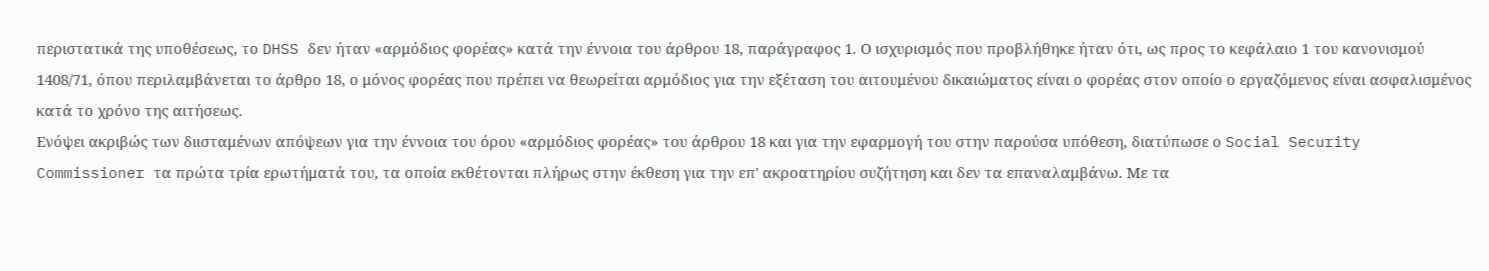περιστατικά της υποθέσεως, το DHSS δεν ήταν «αρμόδιος φορέας» κατά την έννοια του άρθρου 18, παράγραφος 1. Ο ισχυρισμός που προβλήθηκε ήταν ότι, ως προς το κεφάλαιο 1 του κανονισμού 1408/71, όπου περιλαμβάνεται το άρθρο 18, ο μόνος φορέας που πρέπει να θεωρείται αρμόδιος για την εξέταση του αιτουμένου δικαιώματος είναι ο φορέας στον οποίο ο εργαζόμενος είναι ασφαλισμένος κατά το χρόνο της αιτήσεως.
Ενόψει ακριβώς των διισταμένων απόψεων για την έννοια του όρου «αρμόδιος φορέας» του άρθρου 18 και για την εφαρμογή του στην παρούσα υπόθεση, διατύπωσε ο Social Security Commissioner τα πρώτα τρία ερωτήματά του, τα οποία εκθέτονται πλήρως στην έκθεση για την επ' ακροατηρίου συζήτηση και δεν τα επαναλαμβάνω. Με τα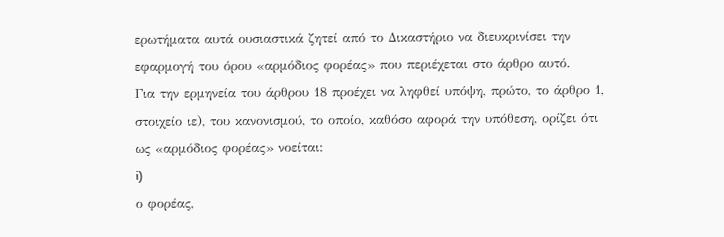ερωτήματα αυτά ουσιαστικά ζητεί από το Δικαστήριο να διευκρινίσει την εφαρμογή του όρου «αρμόδιος φορέας» που περιέχεται στο άρθρο αυτό.
Για την ερμηνεία του άρθρου 18 προέχει να ληφθεί υπόψη, πρώτο, το άρθρο 1, στοιχείο ιε), του κανονισμού, το οποίο, καθόσο αφορά την υπόθεση, ορίζει ότι ως «αρμόδιος φορέας» νοείται:
i)
ο φορέας,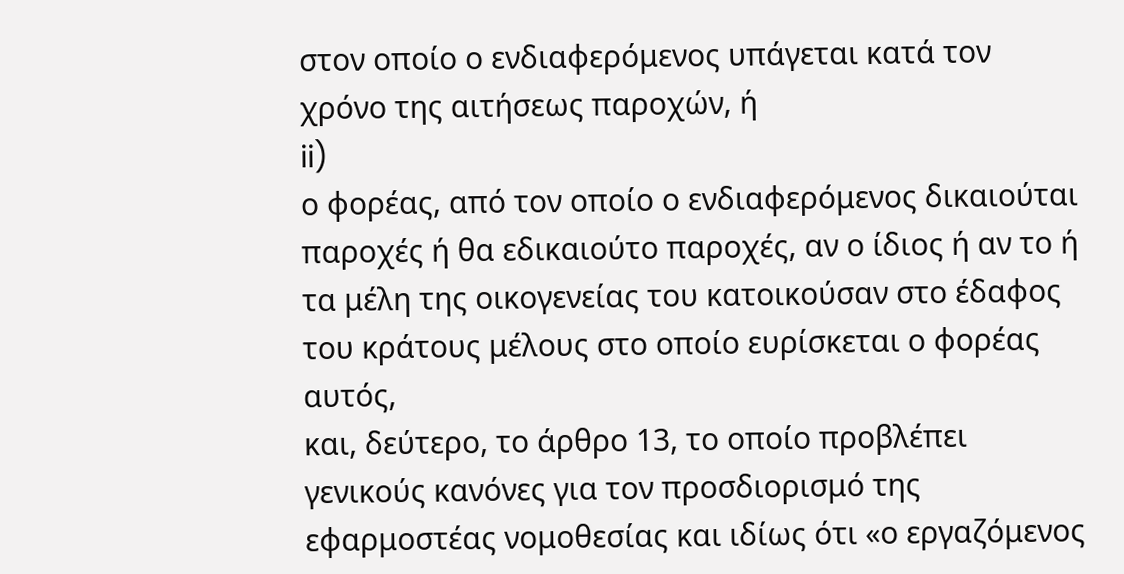στον οποίο ο ενδιαφερόμενος υπάγεται κατά τον χρόνο της αιτήσεως παροχών, ή
ii)
ο φορέας, από τον οποίο ο ενδιαφερόμενος δικαιούται παροχές ή θα εδικαιούτο παροχές, αν ο ίδιος ή αν το ή τα μέλη της οικογενείας του κατοικούσαν στο έδαφος του κράτους μέλους στο οποίο ευρίσκεται ο φορέας αυτός,
και, δεύτερο, το άρθρο 13, το οποίο προβλέπει γενικούς κανόνες για τον προσδιορισμό της εφαρμοστέας νομοθεσίας και ιδίως ότι «ο εργαζόμενος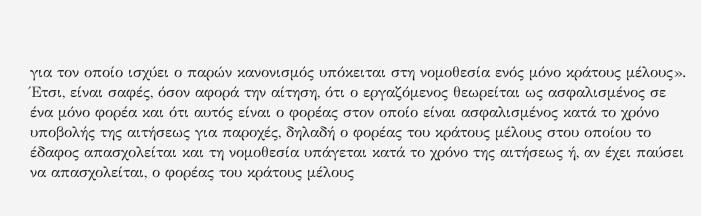για τον οποίο ισχύει ο παρών κανονισμός υπόκειται στη νομοθεσία ενός μόνο κράτους μέλους».
Έτσι, είναι σαφές, όσον αφορά την αίτηση, ότι ο εργαζόμενος θεωρείται ως ασφαλισμένος σε ένα μόνο φορέα και ότι αυτός είναι ο φορέας στον οποίο είναι ασφαλισμένος κατά το χρόνο υποβολής της αιτήσεως για παροχές, δηλαδή ο φορέας του κράτους μέλους στου οποίου το έδαφος απασχολείται και τη νομοθεσία υπάγεται κατά το χρόνο της αιτήσεως ή, αν έχει παύσει να απασχολείται, ο φορέας του κράτους μέλους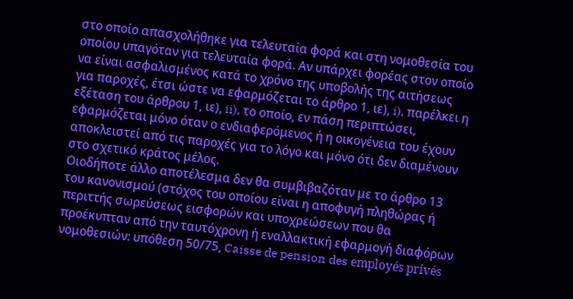στο οποίο απασχολήθηκε για τελευταία φορά και στη νομοθεσία του οποίου υπαγόταν για τελευταία φορά. Αν υπάρχει φορέας στον οποίο να είναι ασφαλισμένος κατά το χρόνο της υποβολής της αιτήσεως για παροχές, έτσι ώστε να εφαρμόζεται το άρθρο 1, ιε), i), παρέλκει η εξέταση του άρθρου 1, ιε), ii), το οποίο, εν πάση περιπτώσει, εφαρμόζεται μόνο όταν ο ενδιαφερόμενος ή η οικογένεια του έχουν αποκλειστεί από τις παροχές για το λόγο και μόνο ότι δεν διαμένουν στο σχετικό κράτος μέλος.
Οιοδήποτε άλλο αποτέλεσμα δεν θα συμβιβαζόταν με το άρθρο 13 του κανονισμού (στόχος του οποίου είναι η αποφυγή πληθώρας ή περιττής σωρεύσεως εισφορών και υποχρεώσεων που θα προέκυπταν από την ταυτόχρονη ή εναλλακτική εφαρμογή διαφόρων νομοθεσιών: υπόθεση 50/75, Caisse de pension des employés privés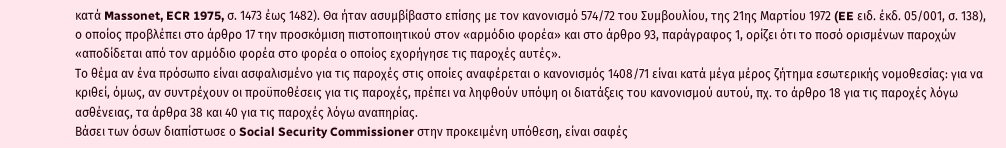κατά Massonet, ECR 1975, σ. 1473 έως 1482). Θα ήταν ασυμβίβαστο επίσης με τον κανονισμό 574/72 του Συμβουλίου, της 21ης Μαρτίου 1972 (EE ειδ. έκδ. 05/001, σ. 138), ο οποίος προβλέπει στο άρθρο 17 την προσκόμιση πιστοποιητικού στον «αρμόδιο φορέα» και στο άρθρο 93, παράγραφος 1, ορίζει ότι το ποσό ορισμένων παροχών «αποδίδεται από τον αρμόδιο φορέα στο φορέα ο οποίος εχορήγησε τις παροχές αυτές».
Το θέμα αν ένα πρόσωπο είναι ασφαλισμένο για τις παροχές στις οποίες αναφέρεται ο κανονισμός 1408/71 είναι κατά μέγα μέρος ζήτημα εσωτερικής νομοθεσίας: για να κριθεί, όμως, αν συντρέχουν οι προϋποθέσεις για τις παροχές, πρέπει να ληφθούν υπόψη οι διατάξεις του κανονισμού αυτού, πχ. το άρθρο 18 για τις παροχές λόγω ασθένειας, τα άρθρα 38 και 40 για τις παροχές λόγω αναπηρίας.
Βάσει των όσων διαπίστωσε ο Social Security Commissioner στην προκειμένη υπόθεση, είναι σαφές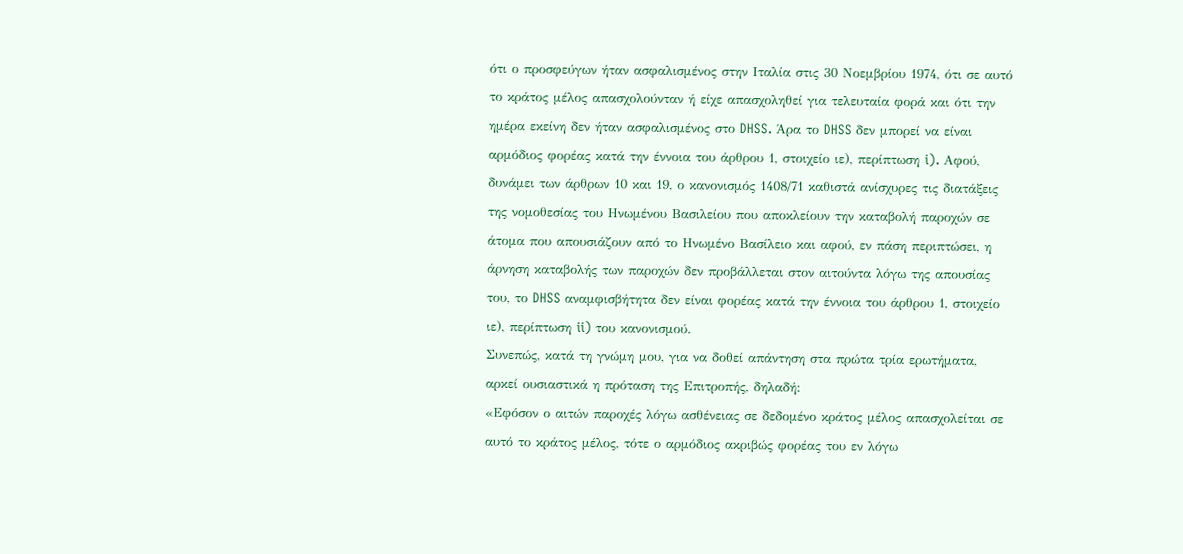ότι ο προσφεύγων ήταν ασφαλισμένος στην Ιταλία στις 30 Νοεμβρίου 1974, ότι σε αυτό το κράτος μέλος απασχολούνταν ή είχε απασχοληθεί για τελευταία φορά και ότι την ημέρα εκείνη δεν ήταν ασφαλισμένος στο DHSS. Άρα το DHSS δεν μπορεί να είναι αρμόδιος φορέας κατά την έννοια του άρθρου 1, στοιχείο ιε), περίπτωση i). Αφού, δυνάμει των άρθρων 10 και 19, ο κανονισμός 1408/71 καθιστά ανίσχυρες τις διατάξεις της νομοθεσίας του Ηνωμένου Βασιλείου που αποκλείουν την καταβολή παροχών σε άτομα που απουσιάζουν από το Ηνωμένο Βασίλειο και αφού, εν πάση περιπτώσει, η άρνηση καταβολής των παροχών δεν προβάλλεται στον αιτούντα λόγω της απουσίας του, το DHSS αναμφισβήτητα δεν είναι φορέας κατά την έννοια του άρθρου 1, στοιχείο ιε), περίπτωση ii) του κανονισμού.
Συνεπώς, κατά τη γνώμη μου, για να δοθεί απάντηση στα πρώτα τρία ερωτήματα, αρκεί ουσιαστικά η πρόταση της Επιτροπής, δηλαδή:
«Εφόσον ο αιτών παροχές λόγω ασθένειας σε δεδομένο κράτος μέλος απασχολείται σε αυτό το κράτος μέλος, τότε ο αρμόδιος ακριβώς φορέας του εν λόγω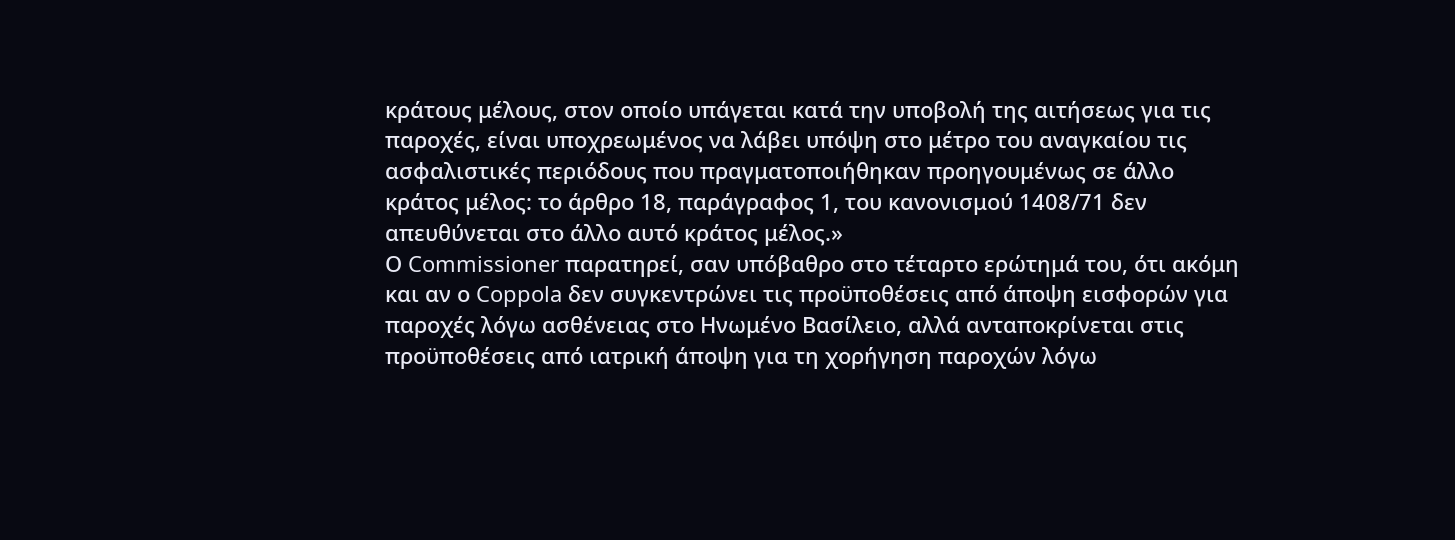κράτους μέλους, στον οποίο υπάγεται κατά την υποβολή της αιτήσεως για τις παροχές, είναι υποχρεωμένος να λάβει υπόψη στο μέτρο του αναγκαίου τις ασφαλιστικές περιόδους που πραγματοποιήθηκαν προηγουμένως σε άλλο κράτος μέλος: το άρθρο 18, παράγραφος 1, του κανονισμού 1408/71 δεν απευθύνεται στο άλλο αυτό κράτος μέλος.»
Ο Commissioner παρατηρεί, σαν υπόβαθρο στο τέταρτο ερώτημά του, ότι ακόμη και αν ο Coppola δεν συγκεντρώνει τις προϋποθέσεις από άποψη εισφορών για παροχές λόγω ασθένειας στο Ηνωμένο Βασίλειο, αλλά ανταποκρίνεται στις προϋποθέσεις από ιατρική άποψη για τη χορήγηση παροχών λόγω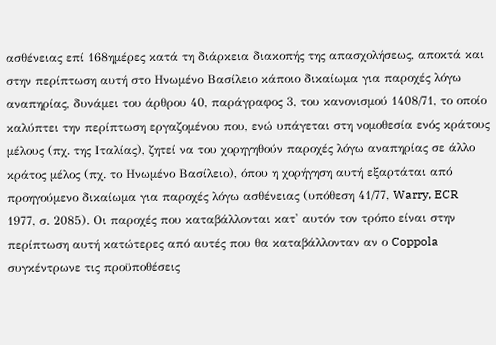ασθένειας επί 168ημέρες κατά τη διάρκεια διακοπής της απασχολήσεως, αποκτά και στην περίπτωση αυτή στο Ηνωμένο Βασίλειο κάποιο δικαίωμα για παροχές λόγω αναπηρίας, δυνάμει του άρθρου 40, παράγραφος 3, του κανονισμού 1408/71, το οποίο καλύπτει την περίπτωση εργαζομένου που, ενώ υπάγεται στη νομοθεσία ενός κράτους μέλους (πχ. της Ιταλίας), ζητεί να του χορηγηθούν παροχές λόγω αναπηρίας σε άλλο κράτος μέλος (πχ. το Ηνωμένο Βασίλειο), όπου η χορήγηση αυτή εξαρτάται από προηγούμενο δικαίωμα για παροχές λόγω ασθένειας (υπόθεση 41/77, Warry, ECR 1977, σ. 2085). Οι παροχές που καταβάλλονται κατ' αυτόν τον τρόπο είναι στην περίπτωση αυτή κατώτερες από αυτές που θα καταβάλλονταν αν ο Coppola συγκέντρωνε τις προϋποθέσεις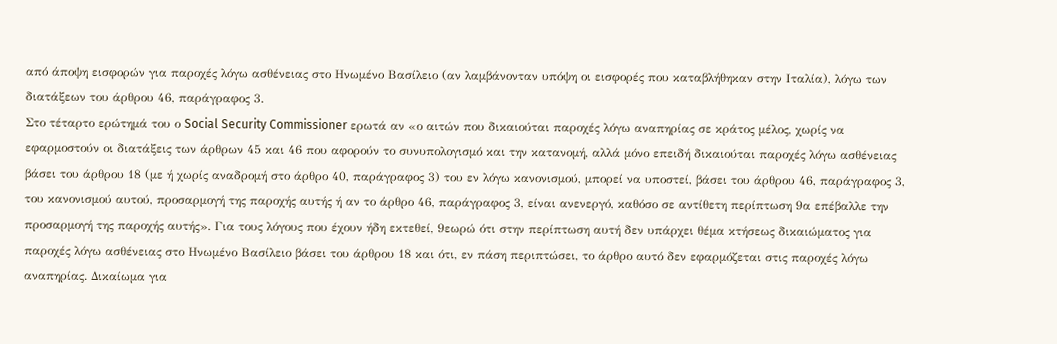από άποψη εισφορών για παροχές λόγω ασθένειας στο Ηνωμένο Βασίλειο (αν λαμβάνονταν υπόψη οι εισφορές που καταβλήθηκαν στην Ιταλία), λόγω των διατάξεων του άρθρου 46, παράγραφος 3.
Στο τέταρτο ερώτημά του ο Social Security Commissioner ερωτά αν «ο αιτών που δικαιούται παροχές λόγω αναπηρίας σε κράτος μέλος, χωρίς να εφαρμοστούν οι διατάξεις των άρθρων 45 και 46 που αφορούν το συνυπολογισμό και την κατανομή, αλλά μόνο επειδή δικαιούται παροχές λόγω ασθένειας βάσει του άρθρου 18 (με ή χωρίς αναδρομή στο άρθρο 40, παράγραφος 3) του εν λόγω κανονισμού, μπορεί να υποστεί, βάσει του άρθρου 46, παράγραφος 3, του κανονισμού αυτού, προσαρμογή της παροχής αυτής ή αν το άρθρο 46, παράγραφος 3, είναι ανενεργό, καθόσο σε αντίθετη περίπτωση 9α επέβαλλε την προσαρμογή της παροχής αυτής». Για τους λόγους που έχουν ήδη εκτεθεί, 9εωρώ ότι στην περίπτωση αυτή δεν υπάρχει θέμα κτήσεως δικαιώματος για παροχές λόγω ασθένειας στο Ηνωμένο Βασίλειο βάσει του άρθρου 18 και ότι, εν πάση περιπτώσει, το άρθρο αυτό δεν εφαρμόζεται στις παροχές λόγω αναπηρίας. Δικαίωμα για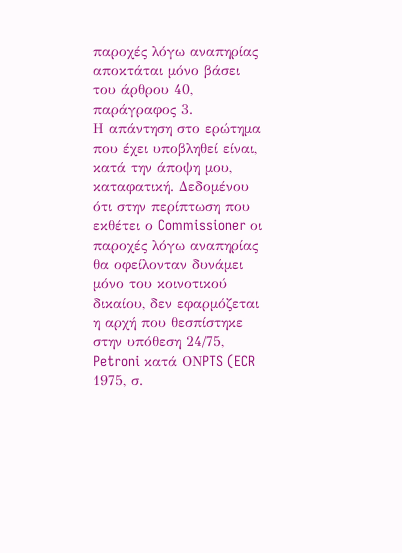παροχές λόγω αναπηρίας αποκτάται μόνο βάσει του άρθρου 40, παράγραφος 3.
Η απάντηση στο ερώτημα που έχει υποβληθεί είναι, κατά την άποψη μου, καταφατική. Δεδομένου ότι στην περίπτωση που εκθέτει ο Commissioner οι παροχές λόγω αναπηρίας θα οφείλονταν δυνάμει μόνο του κοινοτικού δικαίου, δεν εφαρμόζεται η αρχή που θεσπίστηκε στην υπόθεση 24/75, Petroni κατά ΟΝPTS (ECR 1975, σ.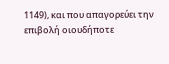1149), και που απαγορεύει την επιβολή οιουδήποτε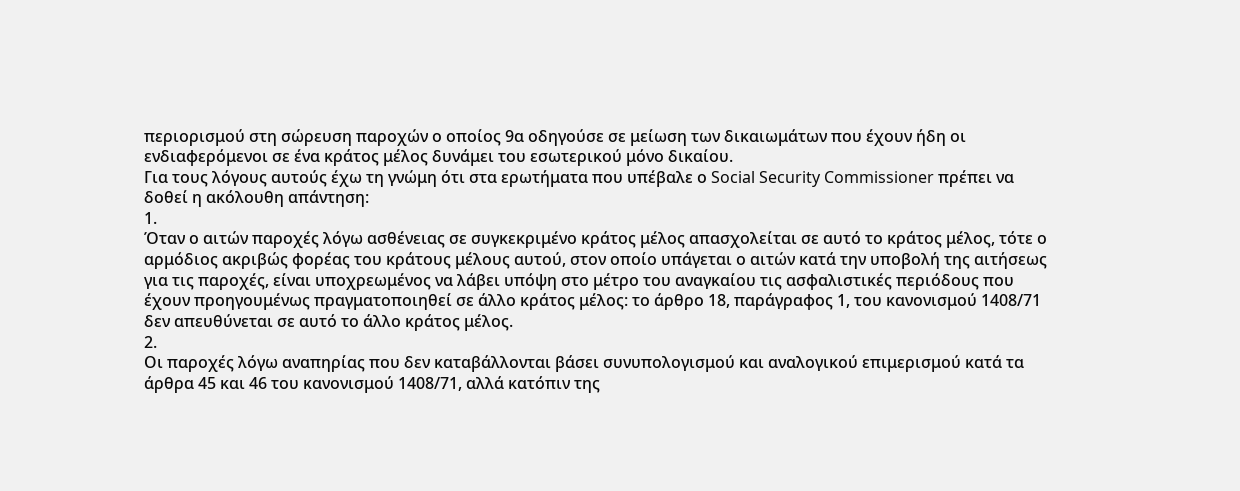περιορισμού στη σώρευση παροχών ο οποίος 9α οδηγούσε σε μείωση των δικαιωμάτων που έχουν ήδη οι ενδιαφερόμενοι σε ένα κράτος μέλος δυνάμει του εσωτερικού μόνο δικαίου.
Για τους λόγους αυτούς έχω τη γνώμη ότι στα ερωτήματα που υπέβαλε ο Social Security Commissioner πρέπει να δοθεί η ακόλουθη απάντηση:
1.
Όταν ο αιτών παροχές λόγω ασθένειας σε συγκεκριμένο κράτος μέλος απασχολείται σε αυτό το κράτος μέλος, τότε ο αρμόδιος ακριβώς φορέας του κράτους μέλους αυτού, στον οποίο υπάγεται ο αιτών κατά την υποβολή της αιτήσεως για τις παροχές, είναι υποχρεωμένος να λάβει υπόψη στο μέτρο του αναγκαίου τις ασφαλιστικές περιόδους που έχουν προηγουμένως πραγματοποιηθεί σε άλλο κράτος μέλος: το άρθρο 18, παράγραφος 1, του κανονισμού 1408/71 δεν απευθύνεται σε αυτό το άλλο κράτος μέλος.
2.
Οι παροχές λόγω αναπηρίας που δεν καταβάλλονται βάσει συνυπολογισμού και αναλογικού επιμερισμού κατά τα άρθρα 45 και 46 του κανονισμού 1408/71, αλλά κατόπιν της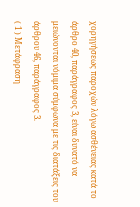χορηγήσεως παροχών λόγω ασθένειας κατά το άρθρο 40, παράγραφος 3, είναι δυνατό να μειώνονται νόμιμα σύμφωνα με τις διατάξεις του άρθρου 46, παράγραφος 3.
( 1 ) Μετάφραση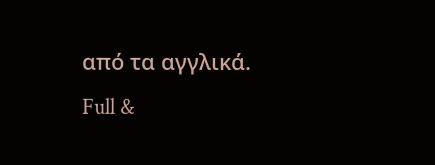από τα αγγλικά.
Full &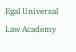Egal Universal Law Academy